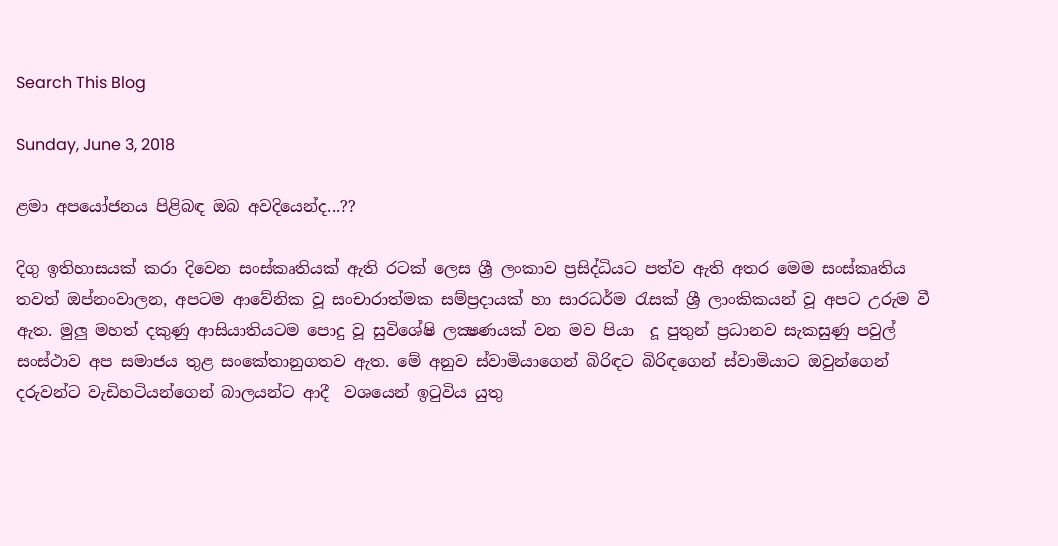Search This Blog

Sunday, June 3, 2018

ළමා අපයෝජනය පිළිබඳ ඔබ අවදියෙන්ද...??

දිගු ඉතිහාසයක් කරා දිවෙන සංස්කෘතියක් ඇති රටක් ලෙස ශ්‍රී ලංකාව ප්‍රසිද්ධියට පත්ව ඇති අතර මෙම සංස්කෘතිය තවත් ඔප්නංවාලන, අපටම ආවේනික වූ සංචාරාත්මක සම්ප්‍රදායක් හා සාරධර්ම රැසක් ශ්‍රී ලාංකිකයන් වූ අපට උරුම වී ඇත. මුලු මහත් දකුණු ආසියාතියටම පොදු වූ සුවිශේෂි ලක්‍ෂණයක් වන මව පියා  දූ පුතුන් ප්‍රධානව සැකසුණු පවුල් සංස්ථාව අප සමාජය තුළ සංකේතානුගතව ඇත. මේ අනුව ස්වාමියාගෙන් බිරිඳට බිරිඳගෙන් ස්වාමියාට ඔවුන්ගෙන් දරුවන්ට වැඩිහටියන්ගෙන් බාලයන්ට ආදී  වශයෙන් ඉටුවිය යුතු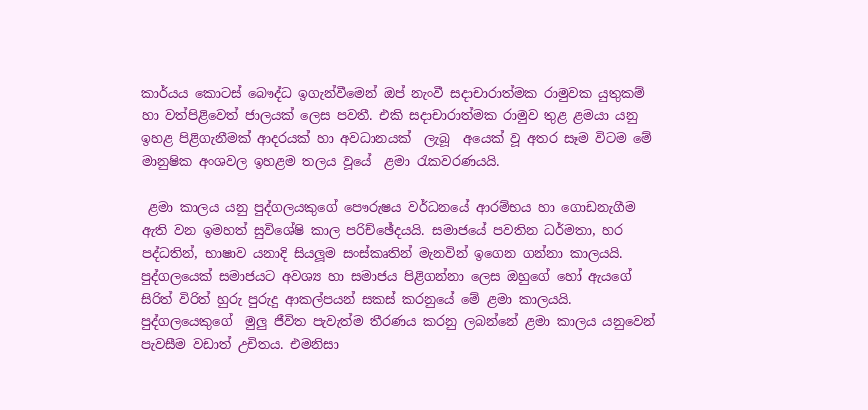කාර්යය කොටස් බෞද්ධ ඉගැන්වීමෙන් ඔප් නැංවී සදාචාරාත්මක රාමුවක යුතුකම් හා වත්පිළිවෙත් ජාලයක් ලෙස පවතී. එකි සදාචාරාත්මක රාමුව තුළ ළමයා යනු ඉහළ පිළිගැනීමක් ආදරයක් හා අවධානයක්  ලැබූ  අයෙක් වූ අතර සෑම විටම මේ මානුෂික අංශවල ඉහළම තලය වූයේ  ළමා රැකවරණයයි.

 ළමා කාලය යනු පුද්ගලයකුගේ පෞරුෂය වර්ධනයේ ආරම්භය හා ගොඩනැගීම ඇති වන ඉමහත් සුවිශේෂි කාල පරිච්ඡේදයයි. සමාජයේ පවතින ධර්මතා, හර පද්ධතින්, භාෂාව යනාදි සියලූම සංස්කෘතින් මැනවින් ඉගෙන ගන්නා කාලයයි. පුද්ගලයෙක් සමාජයට අවශ්‍ය හා සමාජය පිළිගන්නා ලෙස ඔහුගේ හෝ ඇයගේ සිරිත් විරිත් හුරු පුරුදු ආකල්පයන් සකස් කරනුයේ මේ ළමා කාලයයි. පුද්ගලයෙකුගේ  මුලු ජීවිත පැවැත්ම තීරණය කරනු ලබන්නේ ළමා කාලය යනුවෙන් පැවසීම වඩාත් උචිතය. එමනිසා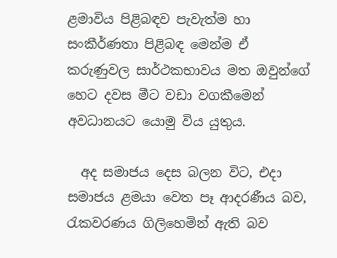ළමාවිය පිළිබඳව පැවැත්ම හා සංකීර්ණතා පිළිබඳ මෙන්ම ඒ කරුණුවල සාර්ථකභාවය මත ඔවුන්ගේ   හෙට දවස මීට වඩා වගකීමෙන් අවධානයට යොමු විය යුතුය.

  අද සමාජය දෙස බලන විට, එදා සමාජය ළමයා වෙත පෑ ආදරණීය බව, රැකවරණය ගිලිහෙමින් ඇති බව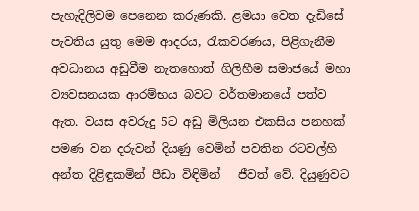පැහැදිලිවම පෙනෙන කරුණකි. ළමයා වෙත දැඩිසේ පැවතිය යුතු මෙම ආදරය, රැකවරණය, පිළිගැනීම අවධානය අඩුවීම නැතහොත් ගිලිහීම සමාජයේ මහා ව්‍යවසනයක ආරම්භය බවට වර්තමානයේ පත්ව ඇත. වයස අවරුදු 5ට අඩු මිලියන එකසිය පනහක් පමණ වන දරුවන් දියණු වෙමින් පවතින රටවල්හි අන්ත දිළිඳුකමින් පීඩා විඳිමින්   ජීවත් වේ. දියුණුවට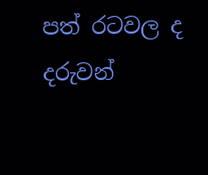පත් රටවල ද දරුවන්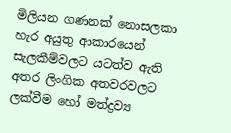මිලියන ගණනක් නොසලකා හැර අයුතු ආකාරයෙන් සැලකීම්වලට යටත්ව ඇති අතර ලිංගික අතවරවලට ලක්වීම හෝ මත්ද්‍රව්‍ය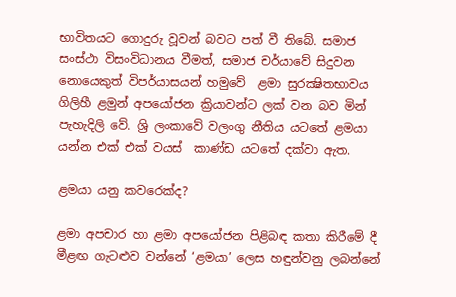භාවිතයට ගොදුරු වූවන් බවට පත් වී තිබේ. සමාජ සංස්ථා විසංවිධානය වීමත්, සමාජ චර්යාවේ සිදුවන නොයෙකුත් විපර්යාසයන් හමුවේ  ළමා සුරක්‍ෂිතභාවය ගිලිහී ළමුන් අපයෝජන ක්‍රියාවන්ට ලක් වන බව මින් පැහැදිලි වේ. ශ්‍රි ලංකාවේ වලංගු නීතිය යටතේ ළමයා යන්න එක් එක් වයස්  කාණ්ඩ යටතේ දක්වා ඇත.

ළමයා යනු කවරෙක්ද?

ළමා අපචාර හා ළමා අපයෝජන පිළිබඳ කතා කිරීමේ දී මීළඟ ගැටළුව වන්නේ ‘ළමයා’ ලෙස හඳුන්වනු ලබන්නේ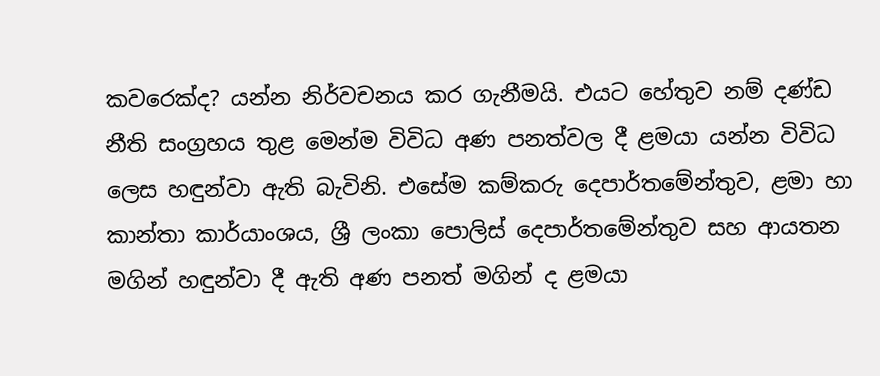කවරෙක්ද? යන්න නිර්වචනය කර ගැනීමයි. එයට හේතුව නම් දණ්ඩ නීති සංග්‍රහය තුළ මෙන්ම විවිධ අණ පනත්වල දී ළමයා යන්න විවිධ ලෙස හඳුන්වා ඇති බැවිනි. එසේම කම්කරු දෙපාර්තමේන්තුව, ළමා හා කාන්තා කාර්යාංශය, ශ්‍රී ලංකා පොලිස් දෙපාර්තමේන්තුව සහ ආයතන මගින් හඳුන්වා දී ඇති අණ පනත් මගින් ද ළමයා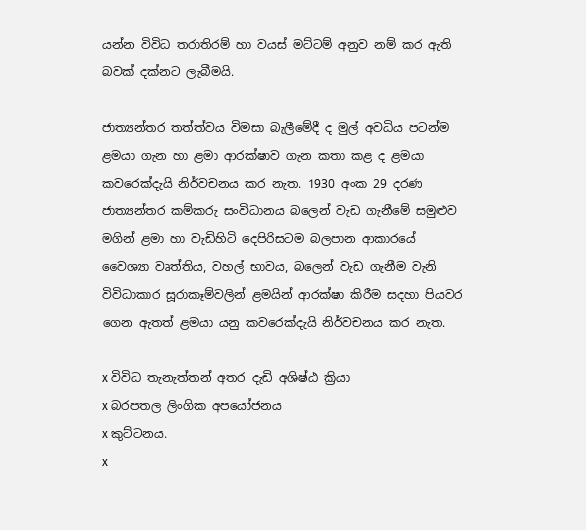යන්න විවිධ තරාතිරම් හා වයස් මට්ටම් අනුව නම් කර ඇති බවක් දක්නට ලැබීමයි.

ජාත්‍යන්තර තත්ත්වය විමසා බැලීමේදී ද මුල් අවධිය පටන්ම ළමයා ගැන හා ළමා ආරක්ෂාව ගැන කතා කළ ද ළමයා කවරෙක්දැයි නිර්වචනය කර නැත. 1930 අංක 29 දරණ ජාත්‍යන්තර කම්කරු සංවිධානය බලෙන් වැඩ ගැනීමේ සමුළුව මගින් ළමා හා වැඩිහිටි දෙපිරිසටම බලපාන ආකාරයේ වෛශ්‍යා වෘත්තිය, වහල් භාවය, බලෙන් වැඩ ගැනීම වැනි විවිධාකාර සූරාකෑම්වලින් ළමයින් ආරක්ෂා කිරීම සදහා පියවර ගෙන ඇතත් ළමයා යනු කවරෙක්දැයි නිර්වචනය කර නැත.

x විවිධ තැනැත්තන් අතර දැඩි අශිෂ්ඨ ක්‍රියා
x බරපතල ලිංගික අපයෝජනය
x කුට්ටනය.
x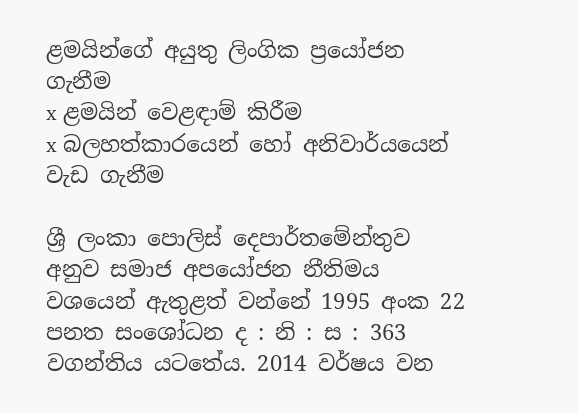ළමයින්ගේ අයුතු ලිංගික ප්‍රයෝජන ගැනීම
x ළමයින් වෙළඳාම් කිරීම
x බලහත්කාරයෙන් හෝ අනිවාර්යයෙන් වැඩ ගැනීම

ශ්‍රී ලංකා පොලිස් දෙපාර්තමේන්තුව අනුව සමාජ අපයෝජන නීතිමය වශයෙන් ඇතුළත් වන්නේ 1995 අංක 22 පනත සංශෝධන ද : නි : ස : 363 වගන්තිය යටතේය. 2014 වර්ෂය වන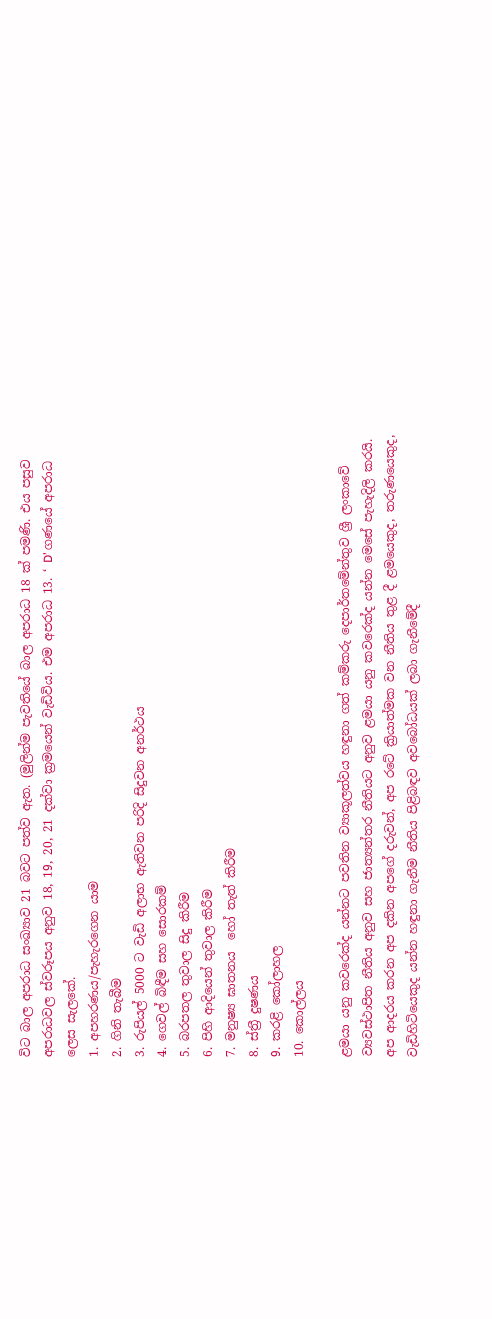විට බාල අපරාධ සංඛ්‍යාව 21 බවට පත්ව ඇත. (මුලින්ම පැවතියේ බාල අපරාධ 18 ක් පමණි. එය පසුව අපරාධවල ස්වරූපය අනුව 18, 19, 20, 21 දක්වා ක්‍රමයෙන් වැඩිවිය. එම අපරාධ 13. ‘ D’ ගණයේ අපරාධ ලෙස සැලකේ.
1. අපහරණය/පැහැරගෙන යාම
2. ගිනි තැබීම
3. රුපියල් 5000 ට වැඩි අලාභ ඇතිවන පරිදි සිදුවන අනර්ථය
4. ගෙවල් බිඳීම සහ සොරකම්
5. බරපතල තුවාල සිදු කිරීම
6. පිහි ආදියෙන් තුවාල කිරීම
7. මනුෂ්‍ය ඝාතනය  හෝ තැත් කිරීම
8. ස්ත්‍රී දුෂණය
9. කරළි කෝලාහල
10. කොල්ලය

ළමයා යනු කවරෙක්ද යන්නට පවතින ව්‍යාකූලත්වය හඳුනා ගත් කම්කරු දෙපාර්තමේන්තුව ශ්‍රී ලංකාවේ ව්‍යවස්ථාපිත නීතිය අනුව සහ ජාත්‍යන්තර නීතියට අනුව ළමයා යනු කවරෙක්ද යන්න මෙසේ පැහැදිලි කරයි. අප ආදරය කරන අප දකින අපගේ දරුවන්, අප රටේ ක්‍රියාත්මක වන නීතිය තුළ දී ළමයෙකුද, තරුණයෙකුද, වැඩිහිටියෙකුද යන්න හඳුනා ගැනීම නීතිය පිළිබඳව අවබෝධයක් ලබා ගැනීමේදී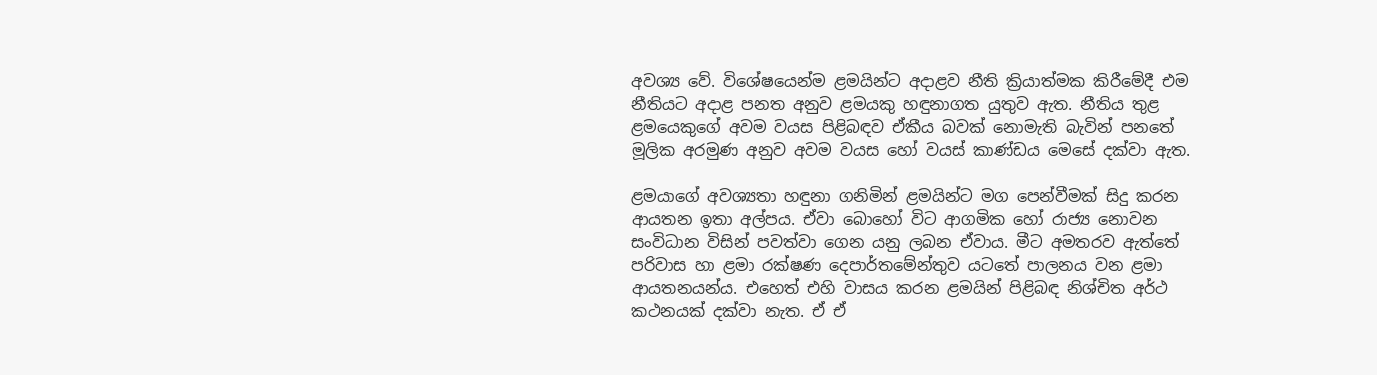අවශ්‍ය වේ. විශේෂයෙන්ම ළමයින්ට අදාළව නීති ක්‍රියාත්මක කිරීමේදී එම නීතියට අදාළ පනත අනුව ළමයකු හඳුනාගත යුතුව ඇත. නීතිය තුළ ළමයෙකුගේ අවම වයස පිළිබඳව ඒකීය බවක් නොමැති බැවින් පනතේ මූලික අරමුණ අනුව අවම වයස හෝ වයස් කාණ්ඩය මෙසේ දක්වා ඇත.

ළමයාගේ අවශ්‍යතා හඳුනා ගනිමින් ළමයින්ට මග පෙන්වීමක් සිදු කරන ආයතන ඉතා අල්පය. ඒවා බොහෝ විට ආගමික හෝ රාජ්‍ය නොවන සංවිධාන විසින් පවත්වා ගෙන යනු ලබන ඒවාය. මීට අමතරව ඇත්තේ පරිවාස හා ළමා රක්ෂණ දෙපාර්තමේන්තුව යටතේ පාලනය වන ළමා ආයතනයන්ය. එහෙත් එහි වාසය කරන ළමයින් පිළිබඳ නිශ්චිත අර්ථ කථනයක් දක්වා නැත. ඒ ඒ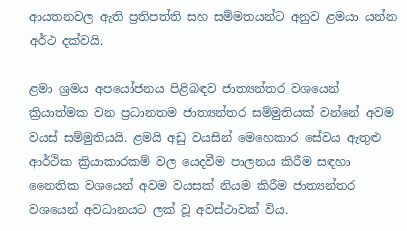ආයතනවල ඇති ප්‍රතිපත්ති සහ සම්මතයන්ට අනුව ළමයා යන්න අර්ථ දක්වයි.

ළමා ශ්‍රමය අපයෝජනය පිළිබඳව ජාත්‍යන්තර වශයෙන් ක්‍රියාත්මක වන ප්‍රධානතම ජාත්‍යන්තර සම්මුතියක් වන්නේ අවම වයස් සම්මුතියයි. ළමයි අඩු වයසින් මෙහෙකාර සේවය ඇතුළු ආර්ථික ක්‍රියාකාරකම් වල යෙදවීම පාලනය කිරීම සඳහා නෛතික වශයෙන් අවම වයසක් නියම කිරීම ජාත්‍යන්තර වශයෙන් අවධානයට ලක් වූ අවස්ථාවක් විය.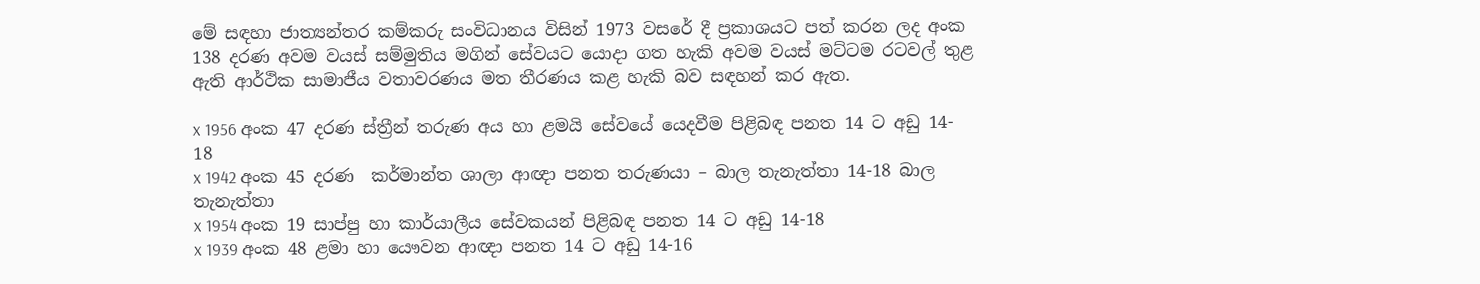මේ සඳහා ජාත්‍යන්තර කම්කරු සංවිධානය විසින් 1973 වසරේ දී ප්‍රකාශයට පත් කරන ලද අංක 138 දරණ අවම වයස් සම්මුතිය මගින් සේවයට යොදා ගත හැකි අවම වයස් මට්ටම රටවල් තුළ ඇති ආර්ථික සාමාජීය වතාවරණය මත තීරණය කළ හැකි බව සඳහන් කර ඇත.

x 1956 අංක 47 දරණ ස්ත්‍රීන් තරුණ අය හා ළමයි සේවයේ යෙදවීම පිළිබඳ පනත 14 ට අඩු 14- 18
x 1942 අංක 45 දරණ  කර්මාන්ත ශාලා ආඥා පනත තරුණයා – බාල තැනැත්තා 14-18 බාල තැනැත්තා
x 1954 අංක 19 සාප්පු හා කාර්යාලීය සේවකයන් පිළිබඳ පනත 14 ට අඩු 14-18
x 1939 අංක 48 ළමා හා යෞවන ආඥා පනත 14 ට අඩු 14-16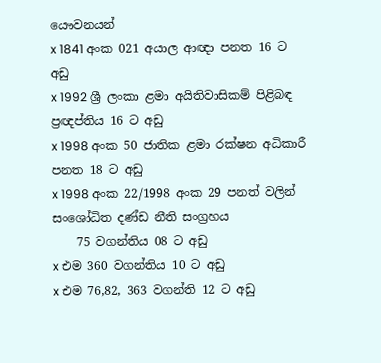යෞවනයන්
x 1841 අංක 021 අයාල ආඥා පනත 16 ට අඩු
x 1992 ශ්‍රී ලංකා ළමා අයිතිවාසිකම් පිළිබඳ ප්‍රඥප්තිය 16 ට අඩු
x 1998 අංක 50 ජාතික ළමා රක්ෂන අධිකාරී පනත 18 ට අඩු
x 1998 අංක 22/1998 අංක 29 පනත් වලින් සංශෝධිත දණ්ඩ නීති සංග්‍රහය
    75 වගන්තිය 08 ට අඩු
x එම 360 වගන්තිය 10 ට අඩු
x එම 76,82, 363 වගන්ති 12 ට අඩු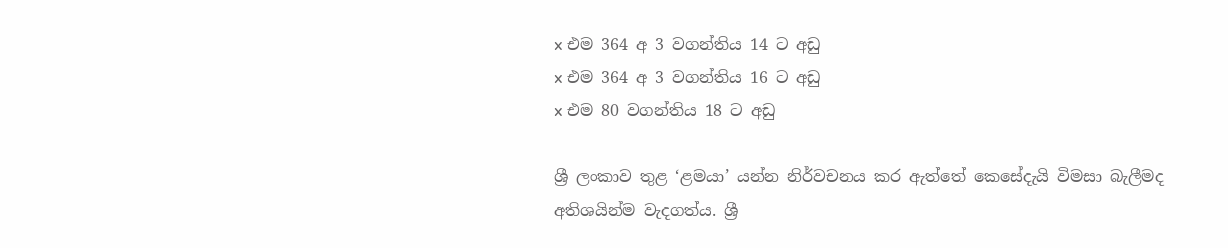x එම 364 අ 3 වගන්තිය 14 ට අඩු
x එම 364 අ 3 වගන්තිය 16 ට අඩු
x එම 80 වගන්තිය 18 ට අඩු

ශ්‍රී ලංකාව තුළ ‘ළමයා’ යන්න නිර්වචනය කර ඇත්තේ කෙසේදැයි විමසා බැලීමද අතිශයින්ම වැදගත්ය. ශ්‍රී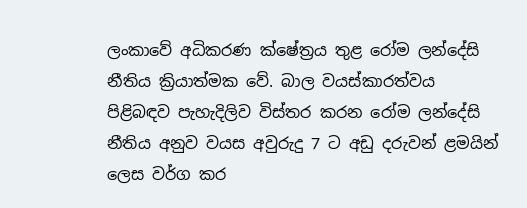ලංකාවේ අධිකරණ ක්ෂේත්‍රය තුළ රෝම ලන්දේසි නීතිය ක්‍රියාත්මක වේ. බාල වයස්කාරත්වය පිළිබඳව පැහැදිලිව විස්තර කරන රෝම ලන්දේසි නීතිය අනුව වයස අවුරුදු 7 ට අඩු දරුවන් ළමයින් ලෙස වර්ග කර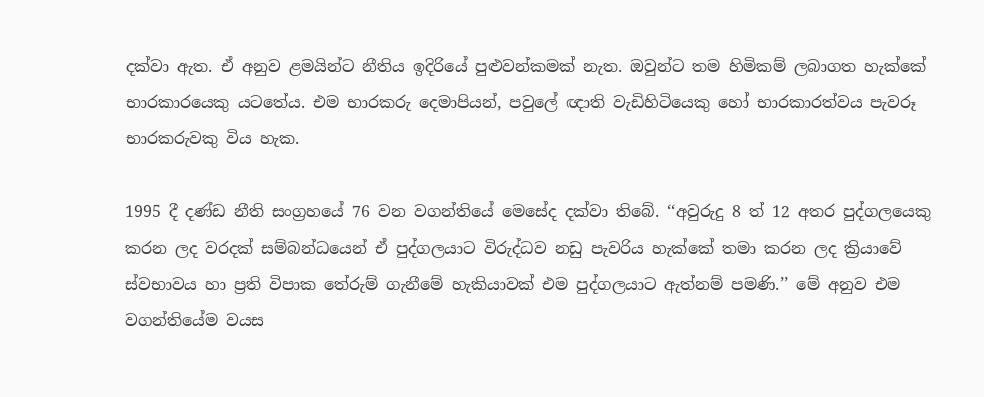දක්වා ඇත. ඒ අනුව ළමයින්ට නීතිය ඉදිරියේ පුළුවන්කමක් නැත. ඔවුන්ට තම හිමිකම් ලබාගත හැක්කේ භාරකාරයෙකු යටතේය. එම භාරකරු දෙමාපියන්, පවුලේ ඥාති වැඩිහිටියෙකු හෝ භාරකාරත්වය පැවරූ භාරකරුවකු විය හැක.

1995 දී දණ්ඩ නීති සංග්‍රහයේ 76 වන වගන්තියේ මෙසේද දක්වා තිබේ. ‘‘අවුරුදු 8 ත් 12 අතර පුද්ගලයෙකු කරන ලද වරදක් සම්බන්ධයෙන් ඒ පුද්ගලයාට විරුද්ධව නඩු පැවරිය හැක්කේ තමා කරන ලද ක්‍රියාවේ ස්වභාවය හා ප්‍රති විපාක තේරුම් ගැනීමේ හැකියාවක් එම පුද්ගලයාට ඇත්නම් පමණි.’’ මේ අනුව එම වගන්තියේම වයස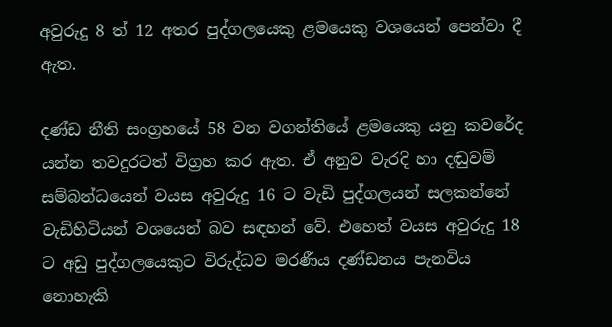අවුරුදු 8 ත් 12 අතර පුද්ගලයෙකු ළමයෙකු වශයෙන් පෙන්වා දී ඇත.

දණ්ඩ නීති සංග්‍රහයේ 58 වන වගන්තියේ ළමයෙකු යනු කවරේද යන්න තවදුරටත් විග්‍රහ කර ඇත. ඒ අනුව වැරදි හා දඬුවම් සම්බන්ධයෙන් වයස අවුරුදු 16 ට වැඩි පුද්ගලයන් සලකන්නේ වැඩිහිටියන් වශයෙන් බව සඳහන් වේ. එහෙත් වයස අවුරුදු 18 ට අඩු පුද්ගලයෙකුට විරුද්ධව මරණීය දණ්ඩනය පැනවිය නොහැකි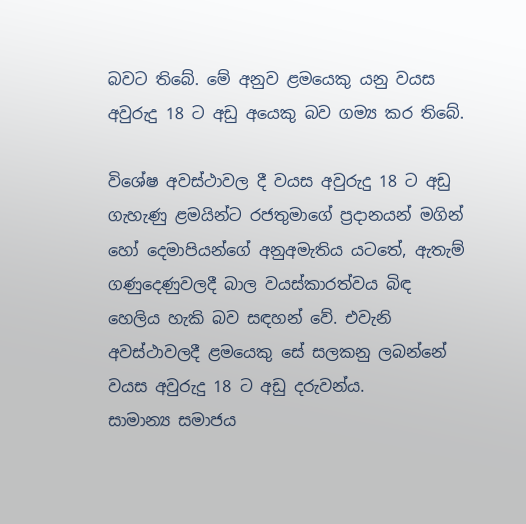බවට තිබේ. මේ අනුව ළමයෙකු යනු වයස අවුරුදු 18 ට අඩු අයෙකු බව ගම්‍ය කර තිබේ.

විශේෂ අවස්ථාවල දී වයස අවුරුදු 18 ට අඩු ගැහැණු ළමයින්ට රජතුමාගේ ප්‍රදානයන් මගින් හෝ දෙමාපියන්ගේ අනුඅමැතිය යටතේ, ඇතැම් ගණුදෙණුවලදී බාල වයස්කාරත්වය බිඳ හෙලිය හැකි බව සඳහන් වේ. එවැනි අවස්ථාවලදී ළමයෙකු සේ සලකනු ලබන්නේ වයස අවුරුදු 18 ට අඩු දරුවන්ය.
සාමාන්‍ය සමාජය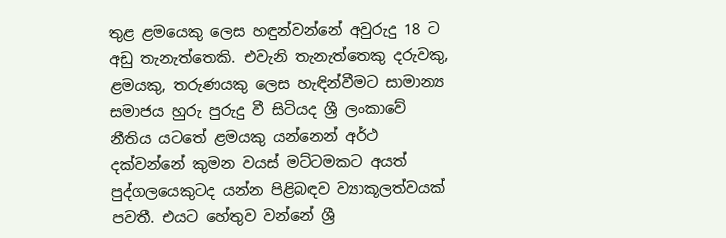තුළ ළමයෙකු ලෙස හඳුන්වන්නේ අවුරුදු 18 ට අඩු තැනැත්තෙකි. එවැනි තැනැත්තෙකු දරුවකු, ළමයකු, තරුණයකු ලෙස හැඳින්වීමට සාමාන්‍ය සමාජය හුරු පුරුදු වී සිටියද ශ්‍රී ලංකාවේ නීතිය යටතේ ළමයකු යන්නෙන් අර්ථ දක්වන්නේ කුමන වයස් මට්ටමකට අයත් පුද්ගලයෙකුටද යන්න පිළිබඳව ව්‍යාකූලත්වයක් පවතී. එයට හේතුව වන්නේ ශ්‍රී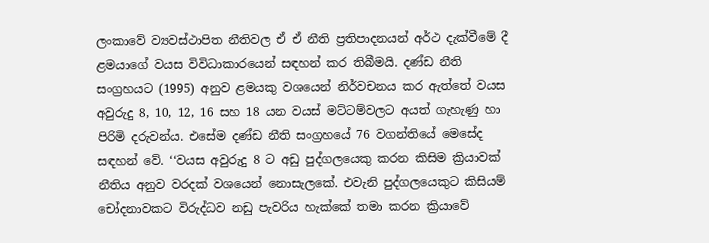ලංකාවේ ව්‍යවස්ථාපිත නීතිවල ඒ ඒ නීති ප්‍රතිපාදනයන් අර්ථ දැක්වීමේ දී ළමයාගේ වයස විවිධාකාරයෙන් සඳහන් කර තිබීමයි. දණ්ඩ නීති සංග්‍රහයට (1995) අනුව ළමයකු වශයෙන් නිර්වචනය කර ඇත්තේ වයස අවුරුදු 8, 10, 12, 16 සහ 18 යන වයස් මට්ටම්වලට අයත් ගැහැණු හා පිරිමි දරුවන්ය. එසේම දණ්ඩ නීති සංග්‍රහයේ 76 වගන්තියේ මෙසේද සඳහන් වේ. ‘‘වයස අවුරුදු 8 ට අඩු පුද්ගලයෙකු කරන කිසිම ක්‍රියාවක් නීතිය අනුව වරදක් වශයෙන් නොසැලකේ. එවැනි පුද්ගලයෙකුට කිසියම් චෝදනාවකට විරුද්ධව නඩු පැවරිය හැක්කේ තමා කරන ක්‍රියාවේ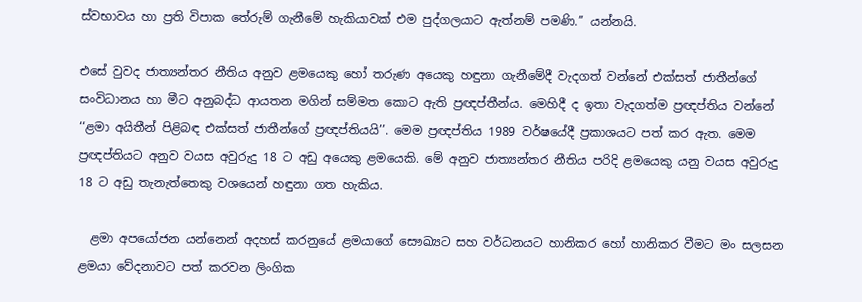ස්වභාවය හා ප්‍රති විපාක තේරුම් ගැනීමේ හැකියාවක් එම පුද්ගලයාට ඇත්නම් පමණි.’’ යන්නයි.

එසේ වුවද ජාත්‍යන්තර නීතිය අනුව ළමයෙකු හෝ තරුණ අයෙකු හඳුනා ගැනීමේදී වැදගත් වන්නේ එක්සත් ජාතීන්ගේ සංවිධානය හා මීට අනුබද්ධ ආයතන මගින් සම්මත කොට ඇති ප්‍රඥප්තීන්ය. මෙහිදී ද ඉතා වැදගත්ම ප්‍රඥප්තිය වන්නේ  ‘‘ළමා අයිතීන් පිළිබඳ එක්සත් ජාතීන්ගේ ප්‍රඥප්තියයි’’. මෙම ප්‍රඥප්තිය 1989 වර්ෂයේදී ප්‍රකාශයට පත් කර ඇත. මෙම ප්‍රඥප්තියට අනුව වයස අවුරුදු 18 ට අඩු අයෙකු ළමයෙකි. මේ අනුව ජාත්‍යන්තර නීතිය පරිදි ළමයෙකු යනු වයස අවුරුදු 18 ට අඩු තැනැත්තෙකු වශයෙන් හඳුනා ගත හැකිය.

  ළමා අපයෝජන යන්නෙන් අදහස් කරනුයේ ළමයාගේ සෞඛ්‍යට සහ වර්ධනයට හානිකර හෝ හානිකර වීමට මං සලසන ළමයා වේදනාවට පත් කරවන ලිංගික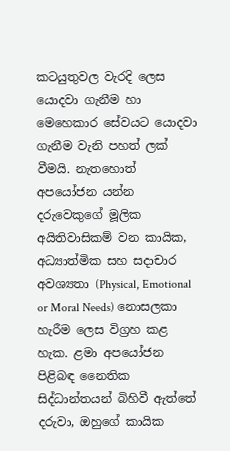කටයුතුවල වැරදි ලෙස යොදවා ගැනීම හා මෙහෙකාර සේවයට යොදවා ගැනීම වැනි පහත් ලක් වීමයි. නැතහොත් අපයෝජන යන්න දරුවෙකුගේ මූලික අයිතිවාසිකම් වන කායික, අධ්‍යාත්මික සහ සදාචාර අවශ්‍යතා (Physical, Emotional or Moral Needs) නොසලකා හැරීම ලෙස විග්‍රහ කළ හැක. ළමා අපයෝජන පිළිබඳ නෛතික සිද්ධාන්තයන් බිහිවී ඇත්තේ දරුවා, ඔහුගේ කායික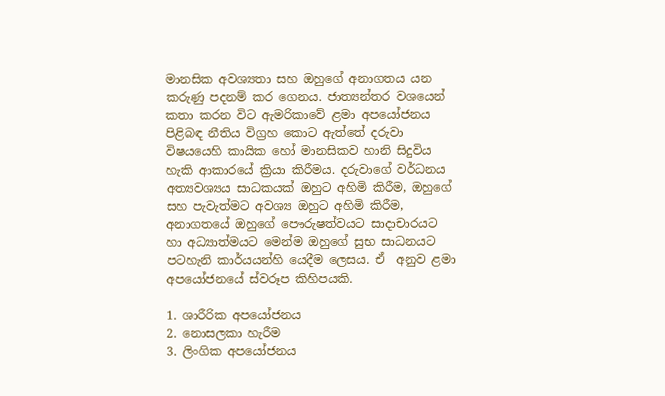මානසික අවශ්‍යතා සහ ඔහුගේ අනාගතය යන කරුණු පදනම් කර ගෙනය. ජාත්‍යන්තර වශයෙන් කතා කරන විට ඇමරිකාවේ ළමා අපයෝජනය පිළිබඳ නීතිය විග්‍රහ කොට ඇත්තේ දරුවා විෂයයෙහි කායික හෝ මානසිකව හානි සිදුවිය හැකි ආකාරයේ ක්‍රියා කිරීමය. දරුවාගේ වර්ධනය අත්‍යවශ්‍යය සාධකයක් ඔහුට අහිමි කිරීම, ඔහුගේ සහ පැවැත්මට අවශ්‍ය ඔහුට අහිමි කිරීම, අනාගතයේ ඔහුගේ පෞරුෂත්වයට සාදාචාරයට හා අධ්‍යාත්මයට මෙන්ම ඔහුගේ සුභ සාධනයට පටහැනි කාර්යයන්හි යෙදීම ලෙසය. ඒ  අනුව ළමා අපයෝජනයේ ස්වරූප කිහිපයකි.

1. ශාරීරික අපයෝජනය
2. නොසලකා හැරීම
3. ලිංගික අපයෝජනය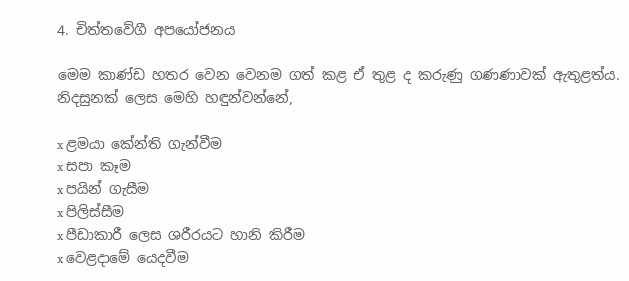4. චිත්තවේගී අපයෝජනය

මෙම කාණ්ඩ හතර වෙන වෙනම ගත් කළ ඒ තුළ ද කරුණු ගණණාවක් ඇතුළත්ය. නිදසුනක් ලෙස මෙහි හඳුන්වන්නේ,

x ළමයා කේන්ති ගැන්වීම
x සපා කෑම
x පයින් ගැසීම
x පිලිස්සීම
x පීඩාකාරී ලෙස ශරීරයට හානි කිරීම
x වෙළදාමේ යෙදවීම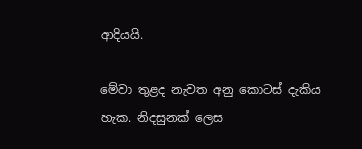ආදියයි.

මේවා තුළද නැවත අනු කොටස් දැකිය හැක. නිදසුනක් ලෙස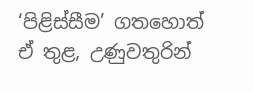‘පිළිස්සීම’ ගතහොත් ඒ තුළ, උණුවතුරින්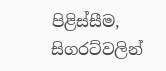පිළිස්සීම, සිගරට්වලින්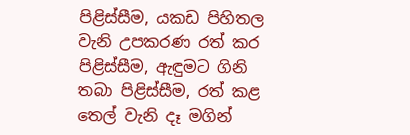පිළිස්සීම, යකඩ පිහිතල වැනි උපකරණ රත් කර පිළිස්සීම, ඇඳුමට ගිනි තබා පිළිස්සීම, රත් කළ තෙල් වැනි දෑ මගින්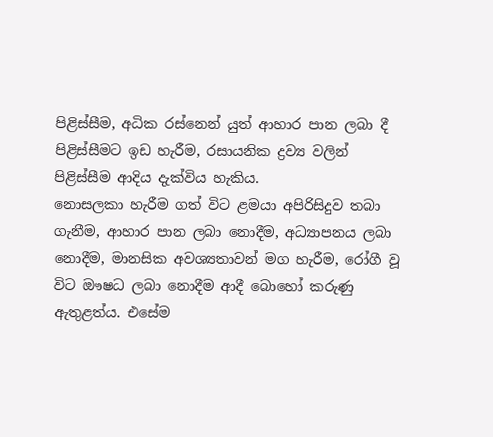පිළිස්සීම, අධික රස්නෙන් යුත් ආහාර පාන ලබා දී පිළිස්සීමට ඉඩ හැරීම, රසායනික ද්‍රව්‍ය වලින් පිළිස්සීම ආදිය දැක්විය හැකිය.
නොසලකා හැරීම ගත් විට ළමයා අපිරිසිදුව තබා ගැනීම, ආහාර පාන ලබා නොදීම, අධ්‍යාපනය ලබා නොදීම, මානසික අවශ්‍යතාවන් මග හැරීම, රෝගී වූ විට ඖෂධ ලබා නොදීම ආදී බොහෝ කරුණු ඇතුළත්ය. එසේම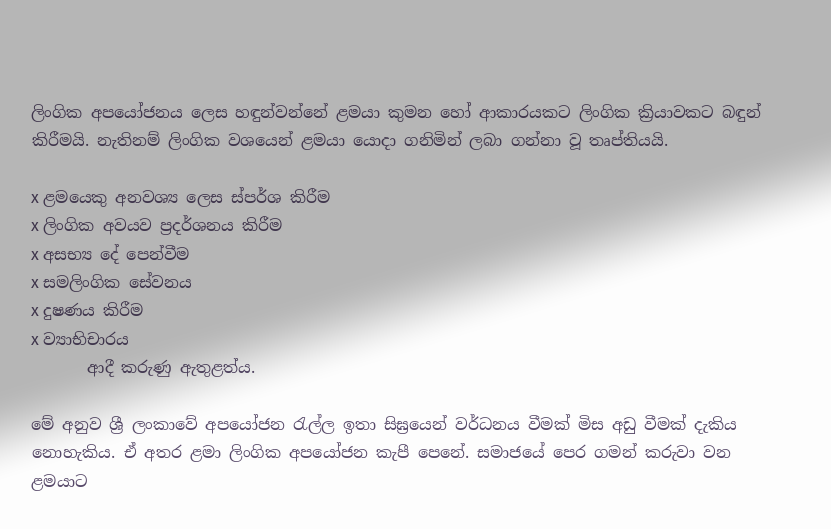ලිංගික අපයෝජනය ලෙස හඳුන්වන්නේ ළමයා කුමන හෝ ආකාරයකට ලිංගික ක්‍රියාවකට බඳුන් කිරීමයි. නැතිනම් ලිංගික වශයෙන් ළමයා යොදා ගනිමින් ලබා ගන්නා වූ තෘප්තියයි.

x ළමයෙකු අනවශ්‍ය ලෙස ස්පර්ශ කිරීම
x ලිංගික අවයව ප්‍රදර්ශනය කිරීම
x අසභ්‍ය දේ පෙන්වීම
x සමලිංගික සේවනය
x දුෂණය කිරීම
x ව්‍යාභිචාරය
       ආදී කරුණු ඇතුළත්ය.

මේ අනුව ශ්‍රී ලංකාවේ අපයෝජන රැල්ල ඉතා සිඝ්‍රයෙන් වර්ධනය වීමක් මිස අඩු වීමක් දැකිය නොහැකිය. ඒ අතර ළමා ලිංගික අපයෝජන කැපී පෙනේ. සමාජයේ පෙර ගමන් කරුවා වන ළමයාට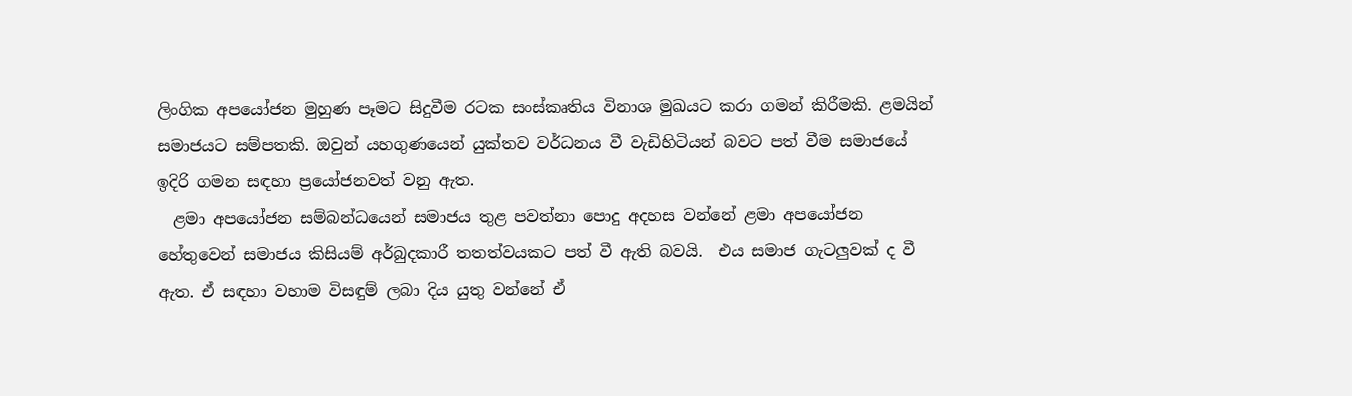ලිංගික අපයෝජන මුහුණ පෑමට සිදුවීම රටක සංස්කෘතිය විනාශ මුඛයට කරා ගමන් කිරීමකි. ළමයින්  සමාජයට සම්පතකි. ඔවුන් යහගුණයෙන් යුක්තව වර්ධනය වී වැඩිහිටියන් බවට පත් වීම සමාජයේ ඉදිරි ගමන සඳහා ප්‍රයෝජනවත් වනු ඇත.
  ළමා අපයෝජන සම්බන්ධයෙන් සමාජය තුළ පවත්නා පොදු අදහස වන්නේ ළමා අපයෝජන හේතුවෙන් සමාජය කිසියම් අර්බුදකාරී තතත්වයකට පත් වී ඇති බවයි.  එය සමාජ ගැටලුවක් ද වී ඇත. ඒ සඳහා වහාම විසඳුම් ලබා දිය යුතු වන්නේ ඒ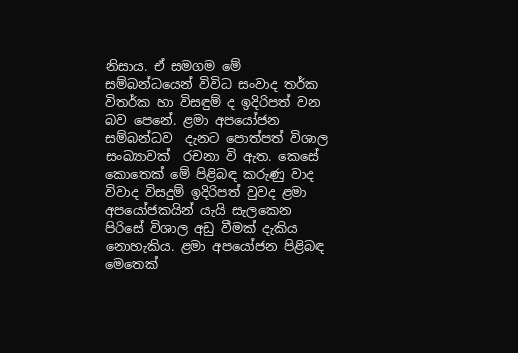නිසාය. ඒ සමගම මේ සම්බන්ධයෙන් විවිධ සංවාද තර්ක විතර්ක හා විසඳුම් ද ඉදිරිපත් වන බව පෙනේ. ළමා අපයෝජන සම්බන්ධව  දැනට පොත්පත් විශාල සංඛ්‍යාවක්  රචනා වි ඇත. කෙසේ කොතෙක් මේ පිළිබඳ කරුණු වාද විවාද විසදුම් ඉදිරිපත් වුවද ළමා අපයෝජකයින් යැයි සැලකෙන පිරිසේ විශාල අඩු වීමක් දැකිය නොහැකිය. ළමා අපයෝජන පිළිබඳ මෙතෙක්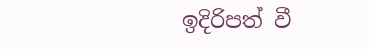ඉදිරිපත් වී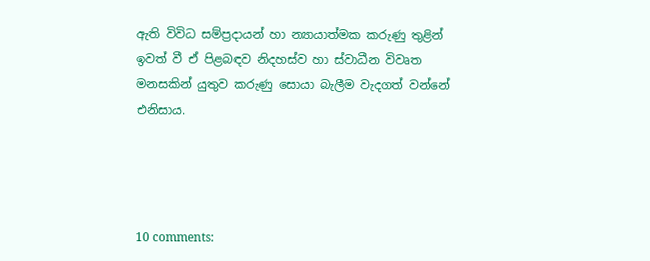ඇති විවිධ සම්ප්‍රදායන් හා න්‍යායාත්මක කරුණු තුළින් ඉවත් වී ඒ පිළබඳව නිදහස්ව හා ස්වාධීන විවෘත මනසකින් යුතුව කරුණු සොයා බැලීම වැදගත් වන්නේ එනිසාය.




10 comments: